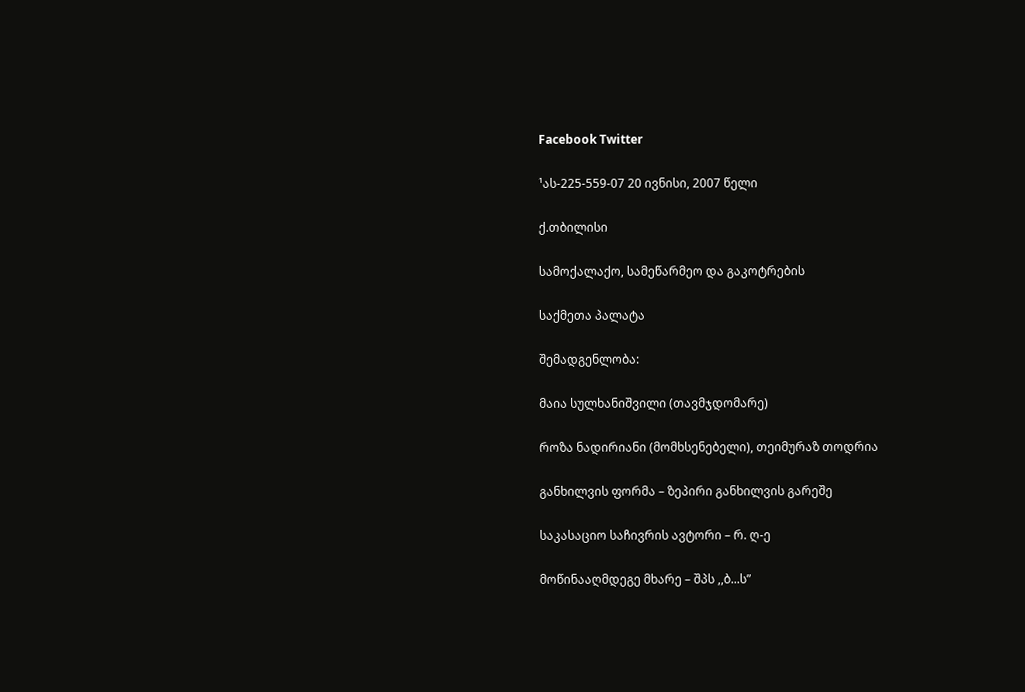Facebook Twitter

¹ას-225-559-07 20 ივნისი, 2007 წელი

ქ.თბილისი

სამოქალაქო, სამეწარმეო და გაკოტრების

საქმეთა პალატა

შემადგენლობა:

მაია სულხანიშვილი (თავმჯდომარე)

როზა ნადირიანი (მომხსენებელი), თეიმურაზ თოდრია

განხილვის ფორმა – ზეპირი განხილვის გარეშე

საკასაციო საჩივრის ავტორი – რ. ღ-ე

მოწინააღმდეგე მხარე – შპს ,,ბ...ს”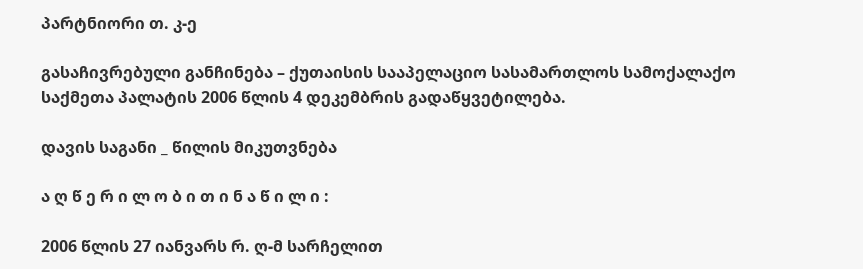პარტნიორი თ. კ-ე

გასაჩივრებული განჩინება – ქუთაისის სააპელაციო სასამართლოს სამოქალაქო საქმეთა პალატის 2006 წლის 4 დეკემბრის გადაწყვეტილება.

დავის საგანი _ წილის მიკუთვნება

ა ღ წ ე რ ი ლ ო ბ ი თ ი ნ ა წ ი ლ ი :

2006 წლის 27 იანვარს რ. ღ-მ სარჩელით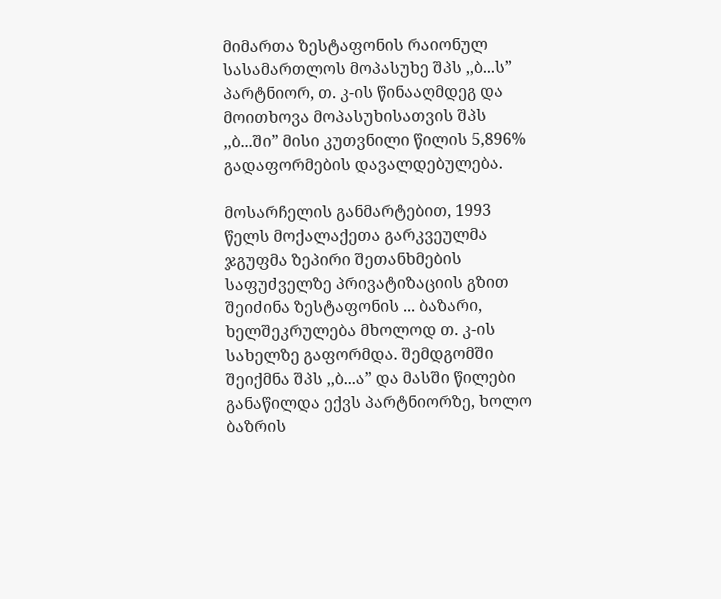მიმართა ზესტაფონის რაიონულ სასამართლოს მოპასუხე შპს ,,ბ...ს” პარტნიორ, თ. კ-ის წინააღმდეგ და მოითხოვა მოპასუხისათვის შპს ,,ბ...ში” მისი კუთვნილი წილის 5,896% გადაფორმების დავალდებულება.

მოსარჩელის განმარტებით, 1993 წელს მოქალაქეთა გარკვეულმა ჯგუფმა ზეპირი შეთანხმების საფუძველზე პრივატიზაციის გზით შეიძინა ზესტაფონის ... ბაზარი, ხელშეკრულება მხოლოდ თ. კ-ის სახელზე გაფორმდა. შემდგომში შეიქმნა შპს ,,ბ...ა” და მასში წილები განაწილდა ექვს პარტნიორზე, ხოლო ბაზრის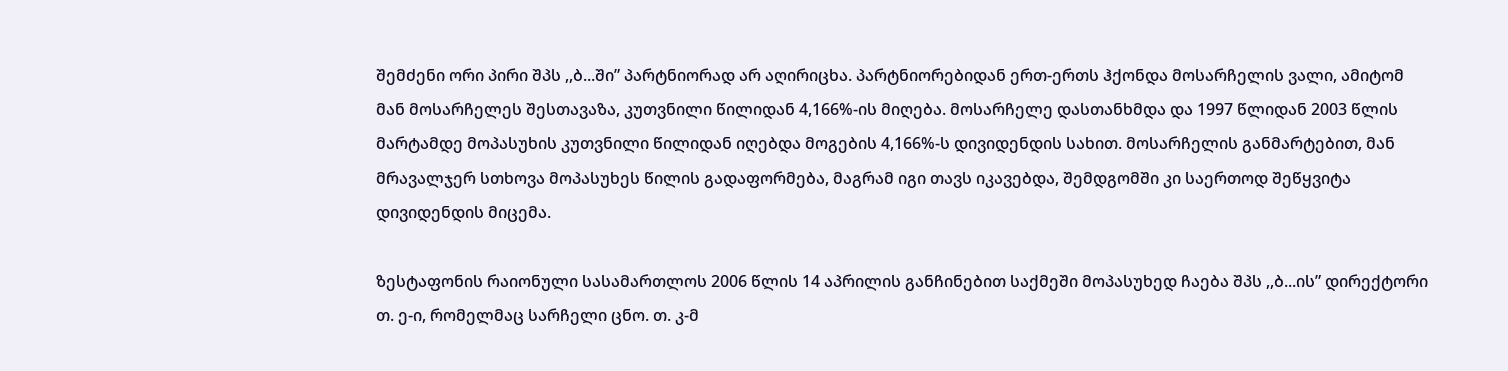შემძენი ორი პირი შპს ,,ბ...ში” პარტნიორად არ აღირიცხა. პარტნიორებიდან ერთ-ერთს ჰქონდა მოსარჩელის ვალი, ამიტომ მან მოსარჩელეს შესთავაზა, კუთვნილი წილიდან 4,166%-ის მიღება. მოსარჩელე დასთანხმდა და 1997 წლიდან 2003 წლის მარტამდე მოპასუხის კუთვნილი წილიდან იღებდა მოგების 4,166%-ს დივიდენდის სახით. მოსარჩელის განმარტებით, მან მრავალჯერ სთხოვა მოპასუხეს წილის გადაფორმება, მაგრამ იგი თავს იკავებდა, შემდგომში კი საერთოდ შეწყვიტა დივიდენდის მიცემა.

ზესტაფონის რაიონული სასამართლოს 2006 წლის 14 აპრილის განჩინებით საქმეში მოპასუხედ ჩაება შპს ,,ბ...ის” დირექტორი თ. ე-ი, რომელმაც სარჩელი ცნო. თ. კ-მ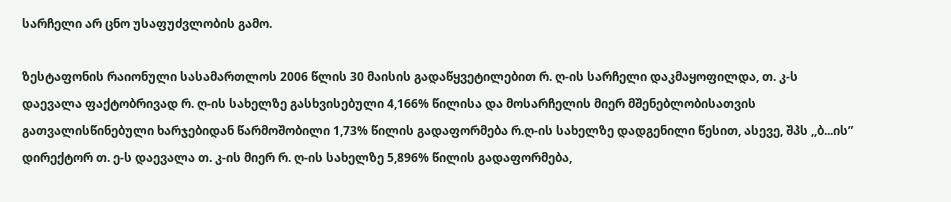სარჩელი არ ცნო უსაფუძვლობის გამო.

ზესტაფონის რაიონული სასამართლოს 2006 წლის 30 მაისის გადაწყვეტილებით რ. ღ-ის სარჩელი დაკმაყოფილდა, თ. კ-ს დაევალა ფაქტობრივად რ. ღ-ის სახელზე გასხვისებული 4,166% წილისა და მოსარჩელის მიერ მშენებლობისათვის გათვალისწინებული ხარჯებიდან წარმოშობილი 1,73% წილის გადაფორმება რ.ღ-ის სახელზე დადგენილი წესით, ასევე, შპს ,,ბ...ის” დირექტორ თ. ე-ს დაევალა თ. კ-ის მიერ რ. ღ-ის სახელზე 5,896% წილის გადაფორმება,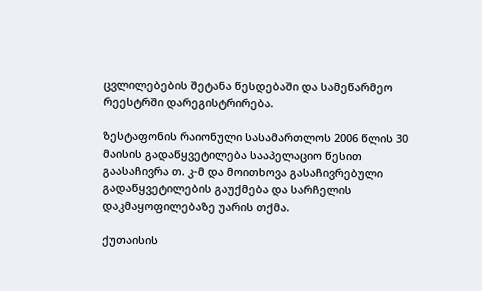ცვლილებების შეტანა წესდებაში და სამეწარმეო რეესტრში დარეგისტრირება.

ზესტაფონის რაიონული სასამართლოს 2006 წლის 30 მაისის გადაწყვეტილება სააპელაციო წესით გაასაჩივრა თ. კ-მ და მოითხოვა გასაჩივრებული გადაწყვეტილების გაუქმება და სარჩელის დაკმაყოფილებაზე უარის თქმა.

ქუთაისის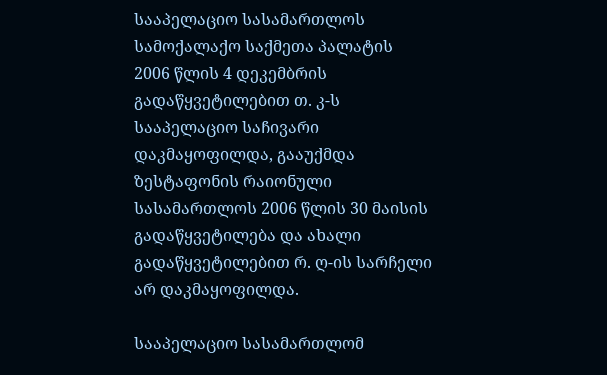სააპელაციო სასამართლოს სამოქალაქო საქმეთა პალატის 2006 წლის 4 დეკემბრის გადაწყვეტილებით თ. კ-ს სააპელაციო საჩივარი დაკმაყოფილდა, გააუქმდა ზესტაფონის რაიონული სასამართლოს 2006 წლის 30 მაისის გადაწყვეტილება და ახალი გადაწყვეტილებით რ. ღ-ის სარჩელი არ დაკმაყოფილდა.

სააპელაციო სასამართლომ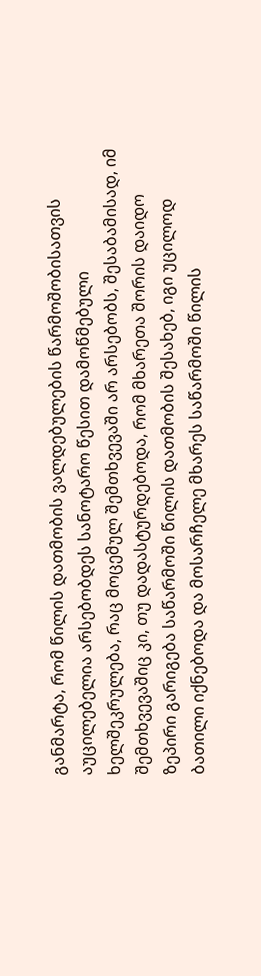განმარტა, რომ წილის დათმობის ვალდებულების წარმოშობისათვის აუცილებელია არსებობდეს სანოტარო წესით დამოწმებული ხელშეკრულება, რაც მოცემულ შემთხვევაში არ არსებობს, შესაბამისად, იმ შემთხვევაშიც კი, თუ დადასტურდებოდა, რომ მხარეთა შორის დაიდო ზეპირი გარიგება საწარმოში წილის დათმობის შესახებ, იგი უცილოდ ბათილი იქნებოდა და მოსარჩელე მხარეს საწარმოში წილის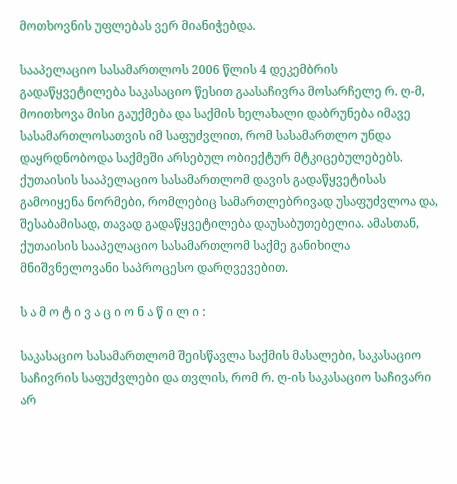მოთხოვნის უფლებას ვერ მიანიჭებდა.

სააპელაციო სასამართლოს 2006 წლის 4 დეკემბრის გადაწყვეტილება საკასაციო წესით გაასაჩივრა მოსარჩელე რ. ღ-მ, მოითხოვა მისი გაუქმება და საქმის ხელახალი დაბრუნება იმავე სასამართლოსათვის იმ საფუძვლით, რომ სასამართლო უნდა დაყრდნობოდა საქმეში არსებულ ობიექტურ მტკიცებულებებს. ქუთაისის სააპელაციო სასამართლომ დავის გადაწყვეტისას გამოიყენა ნორმები, რომლებიც სამართლებრივად უსაფუძვლოა და, შესაბამისად, თავად გადაწყვეტილება დაუსაბუთებელია. ამასთან, ქუთაისის სააპელაციო სასამართლომ საქმე განიხილა მნიშვნელოვანი საპროცესო დარღვევებით.

ს ა მ ო ტ ი ვ ა ც ი ო ნ ა წ ი ლ ი :

საკასაციო სასამართლომ შეისწავლა საქმის მასალები, საკასაციო საჩივრის საფუძვლები და თვლის, რომ რ. ღ-ის საკასაციო საჩივარი არ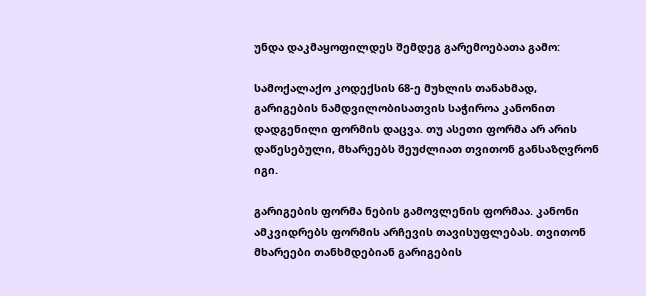უნდა დაკმაყოფილდეს შემდეგ გარემოებათა გამო:

სამოქალაქო კოდექსის 68-ე მუხლის თანახმად, გარიგების ნამდვილობისათვის საჭიროა კანონით დადგენილი ფორმის დაცვა. თუ ასეთი ფორმა არ არის დაწესებული, მხარეებს შეუძლიათ თვითონ განსაზღვრონ იგი.

გარიგების ფორმა ნების გამოვლენის ფორმაა. კანონი ამკვიდრებს ფორმის არჩევის თავისუფლებას. თვითონ მხარეები თანხმდებიან გარიგების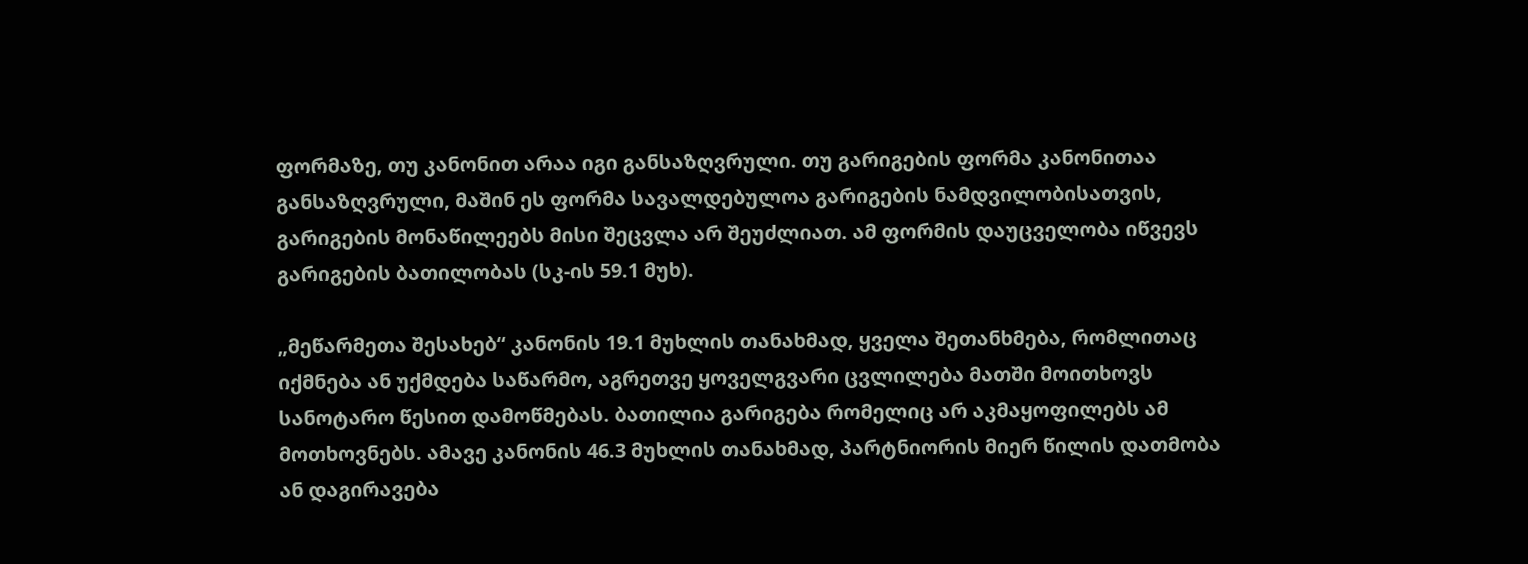ფორმაზე, თუ კანონით არაა იგი განსაზღვრული. თუ გარიგების ფორმა კანონითაა განსაზღვრული, მაშინ ეს ფორმა სავალდებულოა გარიგების ნამდვილობისათვის, გარიგების მონაწილეებს მისი შეცვლა არ შეუძლიათ. ამ ფორმის დაუცველობა იწვევს გარიგების ბათილობას (სკ-ის 59.1 მუხ).

„მეწარმეთა შესახებ“ კანონის 19.1 მუხლის თანახმად, ყველა შეთანხმება, რომლითაც იქმნება ან უქმდება საწარმო, აგრეთვე ყოველგვარი ცვლილება მათში მოითხოვს სანოტარო წესით დამოწმებას. ბათილია გარიგება რომელიც არ აკმაყოფილებს ამ მოთხოვნებს. ამავე კანონის 46.3 მუხლის თანახმად, პარტნიორის მიერ წილის დათმობა ან დაგირავება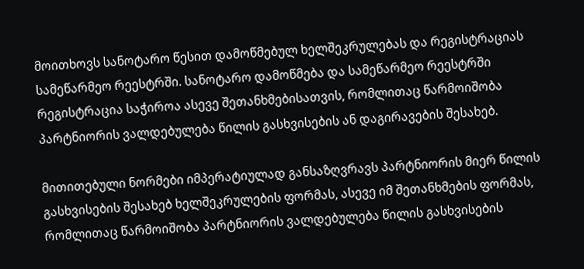მოითხოვს სანოტარო წესით დამოწმებულ ხელშეკრულებას და რეგისტრაციას სამეწარმეო რეესტრში. სანოტარო დამოწმება და სამეწარმეო რეესტრში რეგისტრაცია საჭიროა ასევე შეთანხმებისათვის, რომლითაც წარმოიშობა პარტნიორის ვალდებულება წილის გასხვისების ან დაგირავების შესახებ.

მითითებული ნორმები იმპერატიულად განსაზღვრავს პარტნიორის მიერ წილის გასხვისების შესახებ ხელშეკრულების ფორმას, ასევე იმ შეთანხმების ფორმას, რომლითაც წარმოიშობა პარტნიორის ვალდებულება წილის გასხვისების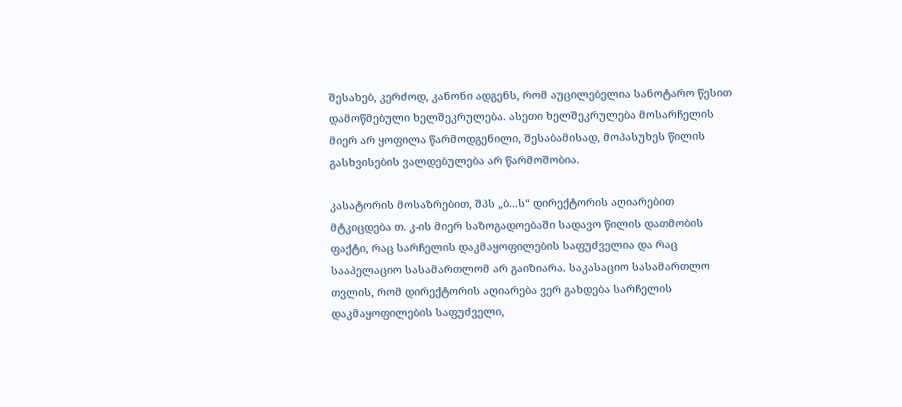შესახებ, კერძოდ, კანონი ადგენს, რომ აუცილებელია სანოტარო წესით დამოწმებული ხელშეკრულება. ასეთი ხელშეკრულება მოსარჩელის მიერ არ ყოფილა წარმოდგენილი, შესაბამისად, მოპასუხეს წილის გასხვისების ვალდებულება არ წარმოშობია.

კასატორის მოსაზრებით, შპს „ბ...ს“ დირექტორის აღიარებით მტკიცდება თ. კ-ის მიერ საზოგადოებაში სადავო წილის დათმობის ფაქტი, რაც სარჩელის დაკმაყოფილების საფუძველია და რაც სააპელაციო სასამართლომ არ გაიზიარა. საკასაციო სასამართლო თვლის, რომ დირექტორის აღიარება ვერ გახდება სარჩელის დაკმაყოფილების საფუძველი,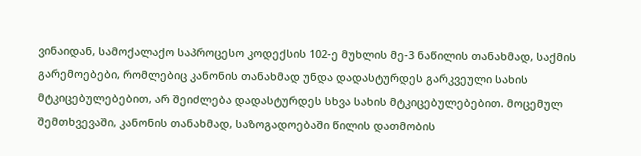ვინაიდან, სამოქალაქო საპროცესო კოდექსის 102-ე მუხლის მე-3 ნაწილის თანახმად, საქმის გარემოებები, რომლებიც კანონის თანახმად უნდა დადასტურდეს გარკვეული სახის მტკიცებულებებით, არ შეიძლება დადასტურდეს სხვა სახის მტკიცებულებებით. მოცემულ შემთხვევაში, კანონის თანახმად, საზოგადოებაში წილის დათმობის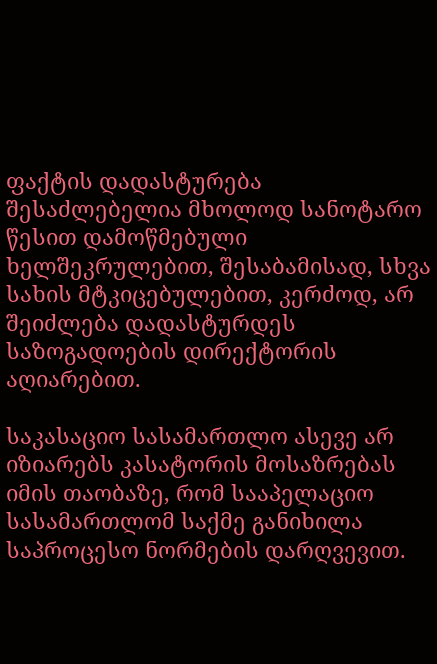ფაქტის დადასტურება შესაძლებელია მხოლოდ სანოტარო წესით დამოწმებული ხელშეკრულებით, შესაბამისად, სხვა სახის მტკიცებულებით, კერძოდ, არ შეიძლება დადასტურდეს საზოგადოების დირექტორის აღიარებით.

საკასაციო სასამართლო ასევე არ იზიარებს კასატორის მოსაზრებას იმის თაობაზე, რომ სააპელაციო სასამართლომ საქმე განიხილა საპროცესო ნორმების დარღვევით.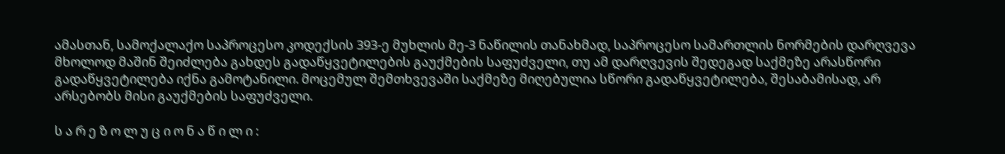ამასთან, სამოქალაქო საპროცესო კოდექსის 393-ე მუხლის მე-3 ნაწილის თანახმად, საპროცესო სამართლის ნორმების დარღვევა მხოლოდ მაშინ შეიძლება გახდეს გადაწყვეტილების გაუქმების საფუძველი, თუ ამ დარღვევის შედეგად საქმეზე არასწორი გადაწყვეტილება იქნა გამოტანილი. მოცემულ შემთხვევაში საქმეზე მიღებულია სწორი გადაწყვეტილება, შესაბამისად, არ არსებობს მისი გაუქმების საფუძველი.

ს ა რ ე ზ ო ლ უ ც ი ო ნ ა წ ი ლ ი :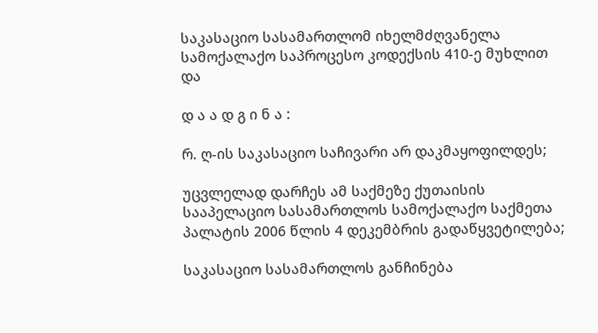საკასაციო სასამართლომ იხელმძღვანელა სამოქალაქო საპროცესო კოდექსის 410-ე მუხლით და

დ ა ა დ გ ი ნ ა :

რ. ღ-ის საკასაციო საჩივარი არ დაკმაყოფილდეს;

უცვლელად დარჩეს ამ საქმეზე ქუთაისის სააპელაციო სასამართლოს სამოქალაქო საქმეთა პალატის 2006 წლის 4 დეკემბრის გადაწყვეტილება;

საკასაციო სასამართლოს განჩინება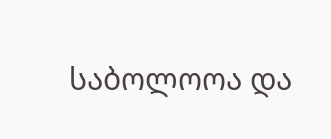საბოლოოა და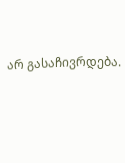არ გასაჩივრდება.